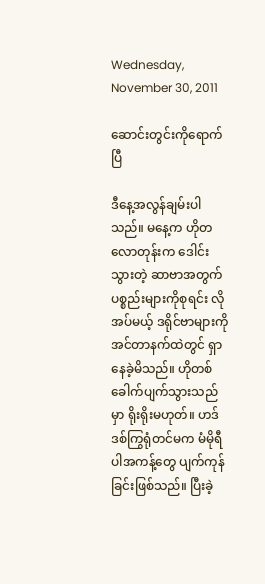Wednesday, November 30, 2011

ဆောင်းတွင်းကိုရောက်ပြီ

ဒီနေ့အလွန်ချမ်းပါသည်။ မနေ့က ဟိုတလောတုန်းက ဒေါင်းသွားတဲ့ ဆာဗာအတွက် ပစ္စည်းများကိုစုရင်း လိုအပ်မယ့် ဒရိုင်ဗာများကို အင်တာနက်ထဲတွင် ရှာနေခဲ့မိသည်။ ဟိုတစ်ခေါက်ပျက်သွားသည်မှာ ရိုးရိုးမဟုတ်။ ဟဒ်ဒစ်ကြွရုံတင်မက မံမိုရီပါအကန့်တွေ ပျက်ကုန်ခြင်းဖြစ်သည်။ ပြီးခဲ့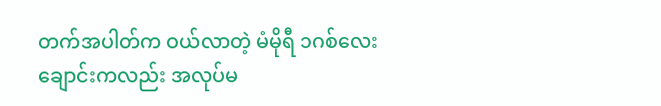တက်အပါတ်က ဝယ်လာတဲ့ မံမိုရီ ၁ဂစ်လေးချောင်းကလည်း အလုပ်မ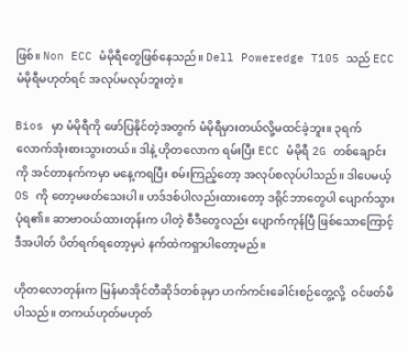ဖြစ်။ Non ECC မံမိုရီတွေဖြစ်နေသည်။ Dell Poweredge T105 သည် ECC မံမိုရီမဟုတ်ရင် အလုပ်မလုပ်ဘူးတဲ့။

Bios မှာ မံမိုရီကို ဖော်ပြနိုင်တဲ့အတွက် မံမိုရီမှားတယ်လို့မထင်ခဲ့ဘူး။ ၃ရက်လောက်အုံးစားသွားတယ်။ ဒါနဲ့ ဟိုတလောက ရမ်းပြီး ECC မံမိုရီ 2G တစ်ချောင်းကို အင်တာနက်ကမှာ မနေ့ကရပြီး စမ်းကြည့်တော့ အလုပ်စလုပ်ပါသည်။ ဒါပေမယ့် OS ကို တော့မဖတ်သေးပါ။ ဟဒ်ဒစ်ပါလည်းထားတော့ ဒရိုင်ဘာတွေပါ ပျောက်သွားပုံရ၏။ ဆာဗာဝယ်ထားတုန်းက ပါတဲ့ စီဒီတွေလည်း ပျောက်ကုန်ပြီ ဖြစ်သောကြောင့် ဒီအပါတ် ပိတ်ရက်ရတော့မှပဲ နက်ထဲကရှာပါတော့မည်။

ဟိုတလောတုန်းက မြန်မာအိုင်တီဆိုဒ်တစ်ခုမှာ ဟက်ကင်းခေါင်းစဉ်တွေ့လို့  ဝင်ဖတ်မိပါသည်။ တကယ်ဟုတ်မဟုတ်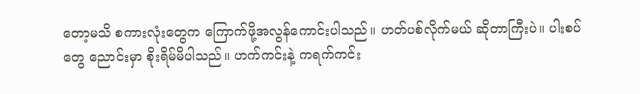တော့မသိ စကားလုံးတွေက ကြောက်ဖို့အလွန်ကောင်းပါသည်။ ဟတ်ပစ်လိုက်မယ် ဆိုတာကြီးပဲ။ ပါးစပ်တွေ ညောင်းမှာ စိုးရိမ်မိပါသည်။ ဟက်ကင်းနဲ့ ကရက်ကင်း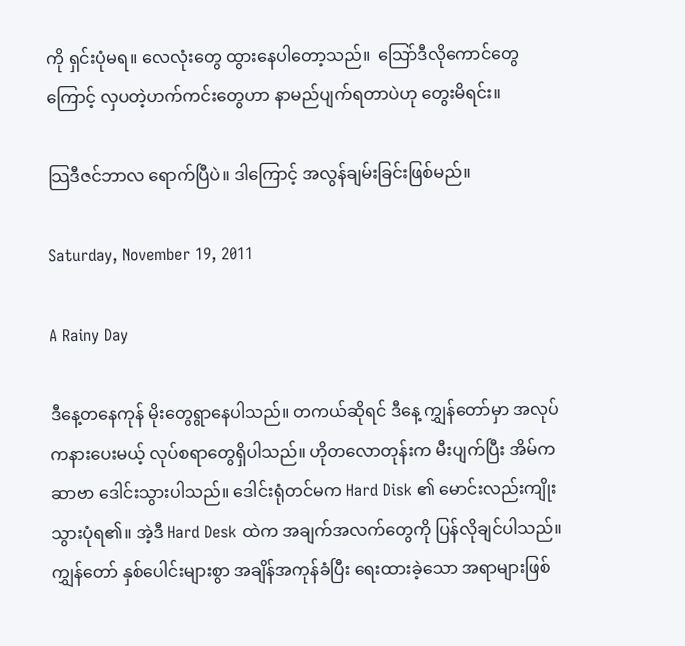ကို ရှင်းပုံမရ။ လေလုံးတွေ ထွားနေပါတော့သည်။  သြော်ဒီလိုကောင်တွေကြောင့် လှပတဲ့ဟက်ကင်းတွေဟာ နာမည်ပျက်ရတာပဲဟု တွေးမိရင်း။

သြဒီဇင်ဘာလ ရောက်ပြီပဲ။ ဒါကြောင့် အလွန်ချမ်းခြင်းဖြစ်မည်။

Saturday, November 19, 2011

A Rainy Day

ဒီနေ့တနေကုန် မိုးတွေရွာနေပါသည်။ တကယ်ဆိုရင် ဒီနေ့ ကျွှန်တော်မှာ အလုပ်ကနားပေးမယ့် လုပ်စရာတွေရှိပါသည်။ ဟိုတလောတုန်းက မီးပျက်ပြီး အိမ်ကဆာဗာ ဒေါင်းသွားပါသည်။ ဒေါင်းရုံတင်မက Hard Disk ၏ မောင်းလည်းကျိုးသွားပုံရ၏။ အဲ့ဒီ Hard Desk ထဲက အချက်အလက်တွေကို ပြန်လိုချင်ပါသည်။ ကျွှန်တော် နှစ်ပေါင်းများစွာ အချိန်အကုန်ခံပြီး ရေးထားခဲ့သော အရာများဖြစ်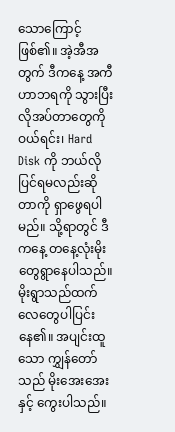သောကြောင့် ဖြစ်၏။ အဲ့အီအတွက် ဒီကနေ့ အကီဟာဘရကို သွားပြီး လိုအပ်တာတွေကို ဝယ်ရင်း၊ Hard Disk ကို ဘယ်လိုပြင်ရမလည်းဆိုတာကို ရှာဖွေရပါမည်။ သို့ရာတွင် ဒီကနေ့ တနေ့လုံးမိုးတွေရွာနေပါသည်။ မိုးရွာသည်ထက် လေတွေပါပြင်းနေ၏။ အပျင်းထူသော ကျွှန်တော်သည် မိုးအေးအေးနှင့် ကွေးပါသည်။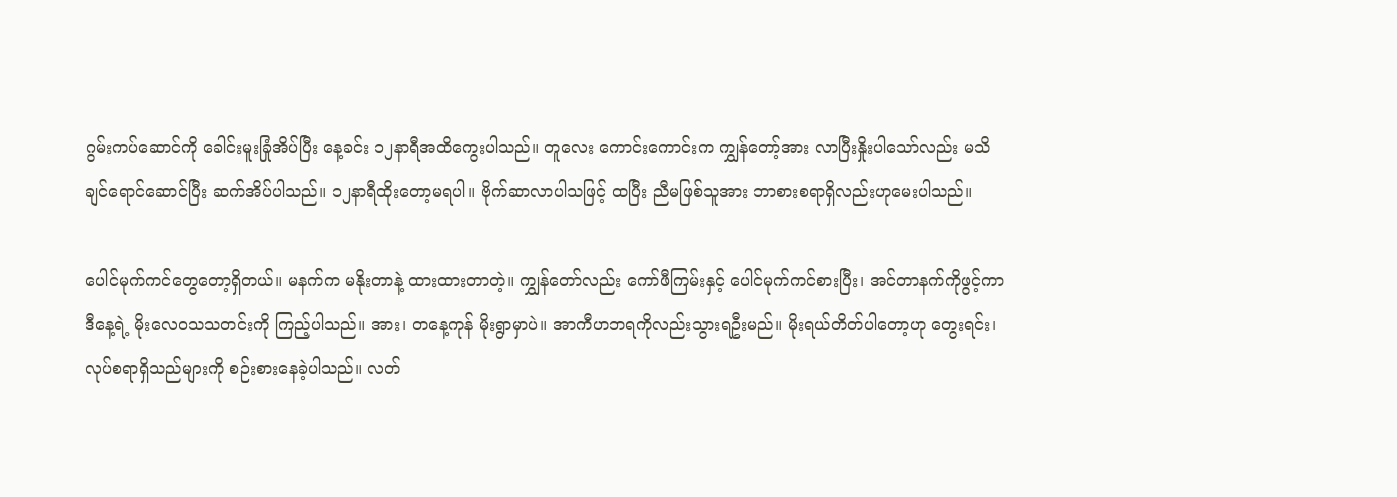ဂွမ်းကပ်ဆောင်ကို ခေါင်းမူးခြုံအိပ်ပြီး နေ့ခင်း ၁၂နာရီအထိကွေးပါသည်။ တူလေး ကောင်းကောင်းက ကျွှန်တော့်အား လာပြီးနှိုးပါသော်လည်း မသိချင်ရောင်ဆောင်ပြီး ဆက်အိပ်ပါသည်။ ၁၂နာရီထိုးတော့မရပါ။ ဗိုက်ဆာလာပါသဖြင့် ထပြီး ညီမဖြစ်သူအား ဘာစားစရာရှိလည်းဟုမေးပါသည်။

ပေါင်မုက်ကင်တွေတော့ရှိတယ်။ မနက်က မနိုးတာနဲ့ ထားထားတာတဲ့။ ကျွှန်တော်လည်း ကော်ဖီကြမ်းနှင့် ပေါင်မုက်ကင်စားပြီး၊ အင်တာနက်ကိုဖွင့်ကာ ဒီနေ့ရဲ့ မိုးလေဝသသတင်းကို ကြည့်ပါသည်။ အား၊ တနေ့ကုန် မိုးရွာမှာပဲ။ အာကီဟဘရကိုလည်းသွားရဦးမည်။ မိုးရယ်တိတ်ပါတော့ဟု တွေးရင်း၊ လုပ်စရာရှိသည်များကို စဉ်းစားနေခဲ့ပါသည်။ လတ်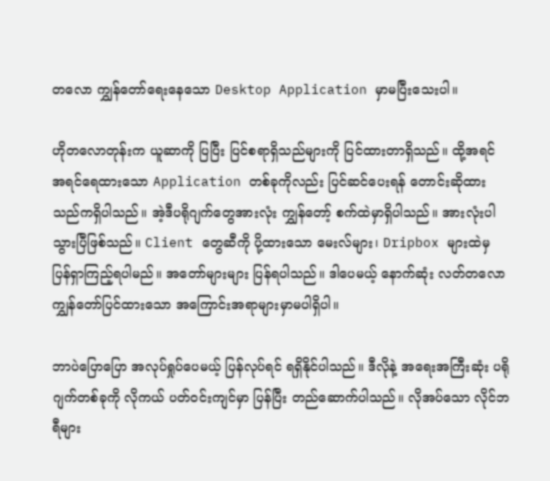တလော ကျွှန်တော်ရေးနေသော Desktop Application မှာမပြီးသေးပါ။

ဟိုတလောတုန်းက ယူဆာကို ပြပြီး ပြင်စရာရှိသည်များကို ပြင်ထားတာရှိသည်။ ထို့အရင် အရင်ရေထားသော Application တစ်ခုကိုလည်း ပြင်ဆင်ပေးရန် တောင်းဆိုထားသည်ကရှိပါသည်။ အဲ့ဒီပရိုဂျက်တွေအားလုံး ကျွှန်တော့် စက်ထဲမှာရှိပါသည်။ အားလုံးပါသွားပြီဖြစ်သည်။ Client တွေဆီကို ပို့ထားသော မေးလ်များ၊ Dripbox များထဲမှ ပြန်ရှာကြည့်ရပါမည်။ အတော်များများ ပြန်ရပါသည်။ ဒါပေမယ့် နောက်ဆုံး လတ်တလော ကျွှန်တော်ပြင်ထားသော အကြောင်းအရာများမှာမပါရှိပါ။

ဘာပဲပြောပြော အလုပ်ရှုပ်ပေမယ့် ပြန်လုပ်ရင် ရရှိနိုင်ပါသည်။ ဒီလိုနဲ့ အရေးအကြီးဆုံး ပရိုဂျက်တစ်ခုကို လိုကယ် ပတ်ဝင်းကျင်မှာ ပြန်ပြီး တည်ဆောက်ပါသည်။ လိုအပ်သော လိုင်ဘရီများ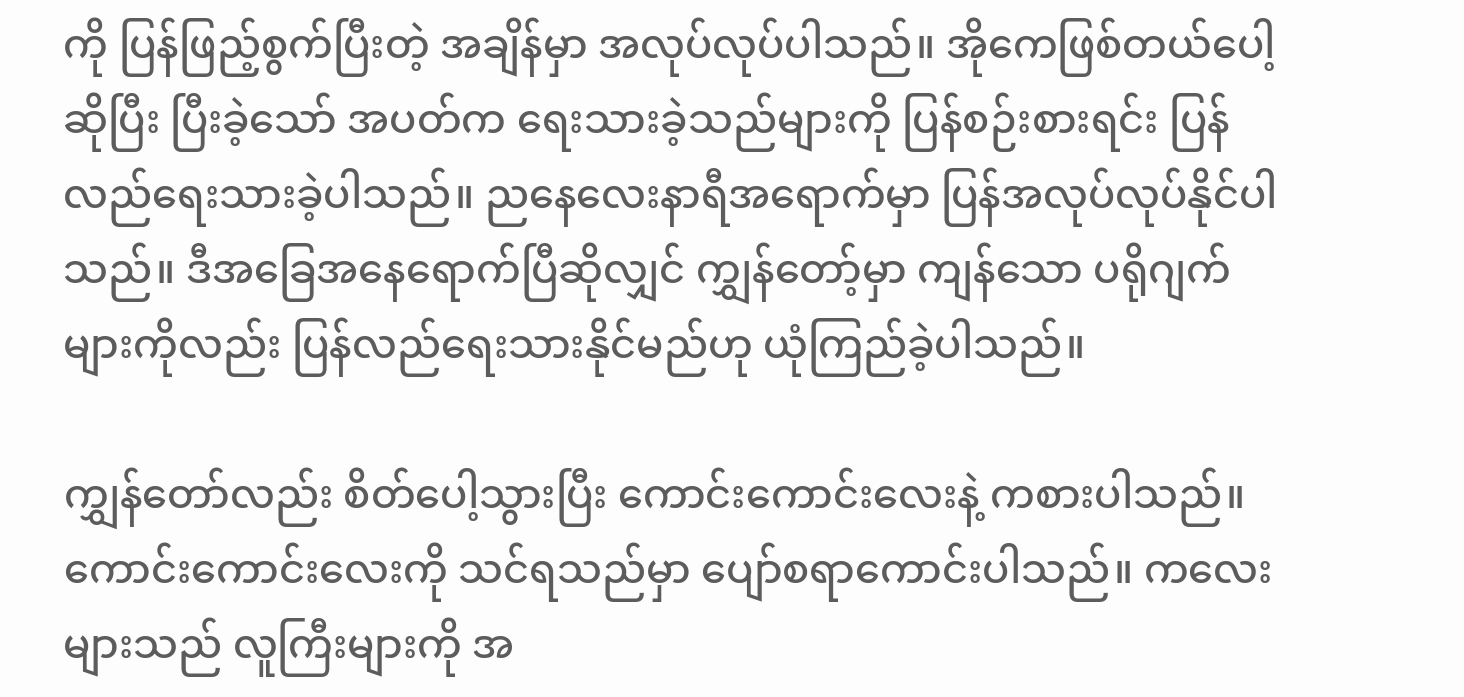ကို ပြန်ဖြည့်စွက်ပြီးတဲ့ အချိန်မှာ အလုပ်လုပ်ပါသည်။ အိုကေဖြစ်တယ်ပေါ့ဆိုပြီး ပြီးခဲ့သော် အပတ်က ရေးသားခဲ့သည်များကို ပြန်စဉ်းစားရင်း ပြန်လည်ရေးသားခဲ့ပါသည်။ ညနေလေးနာရီအရောက်မှာ ပြန်အလုပ်လုပ်နိုင်ပါသည်။ ဒီအခြေအနေရောက်ပြီဆိုလျှင် ကျွှန်တော့်မှာ ကျန်သော ပရိုဂျက်များကိုလည်း ပြန်လည်ရေးသားနိုင်မည်ဟု ယုံကြည်ခဲ့ပါသည်။

ကျွှန်တော်လည်း စိတ်ပေါ့သွားပြီး ကောင်းကောင်းလေးနဲ့ ကစားပါသည်။ ကောင်းကောင်းလေးကို သင်ရသည်မှာ ပျော်စရာကောင်းပါသည်။ ကလေးများသည် လူကြီးများကို အ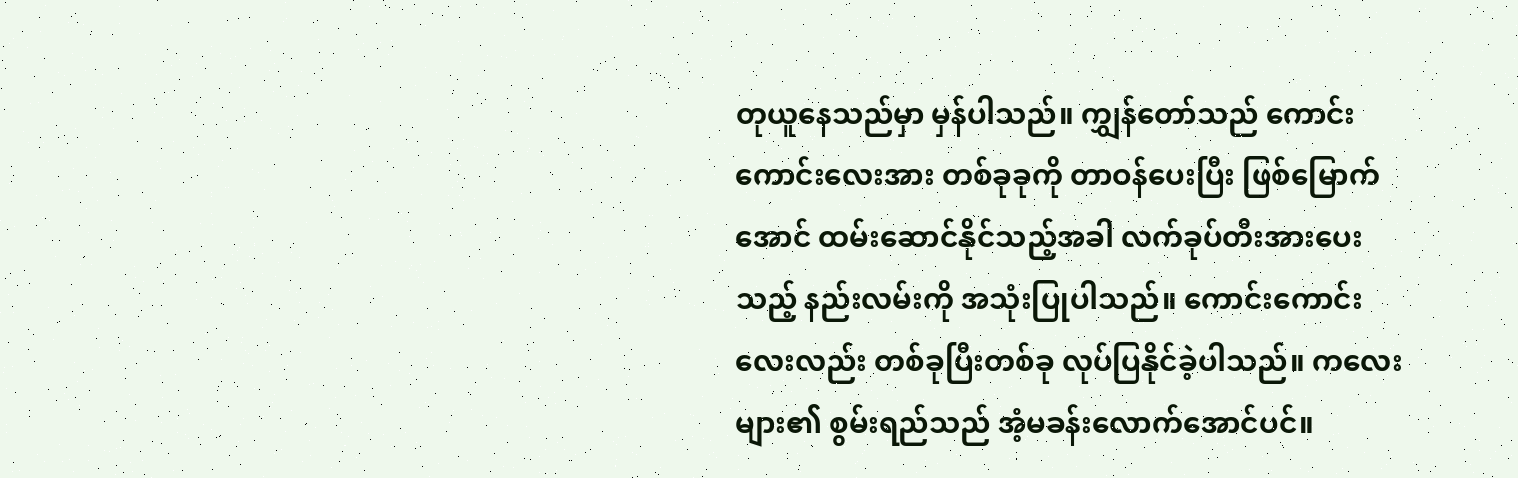တုယူနေသည်မှာ မှန်ပါသည်။ ကျွှန်တော်သည် ကောင်းကောင်းလေးအား တစ်ခုခုကို တာဝန်ပေးပြီး ဖြစ်မြောက်အောင် ထမ်းဆောင်နိုင်သည့်အခါ လက်ခုပ်တီးအားပေးသည့် နည်းလမ်းကို အသုံးပြုပါသည်။ ကောင်းကောင်းလေးလည်း တစ်ခုပြီးတစ်ခု လုပ်ပြနိုင်ခဲ့ပါသည်။ ကလေးများ၏ စွမ်းရည်သည် အံ့မခန်းလောက်အောင်ပင်။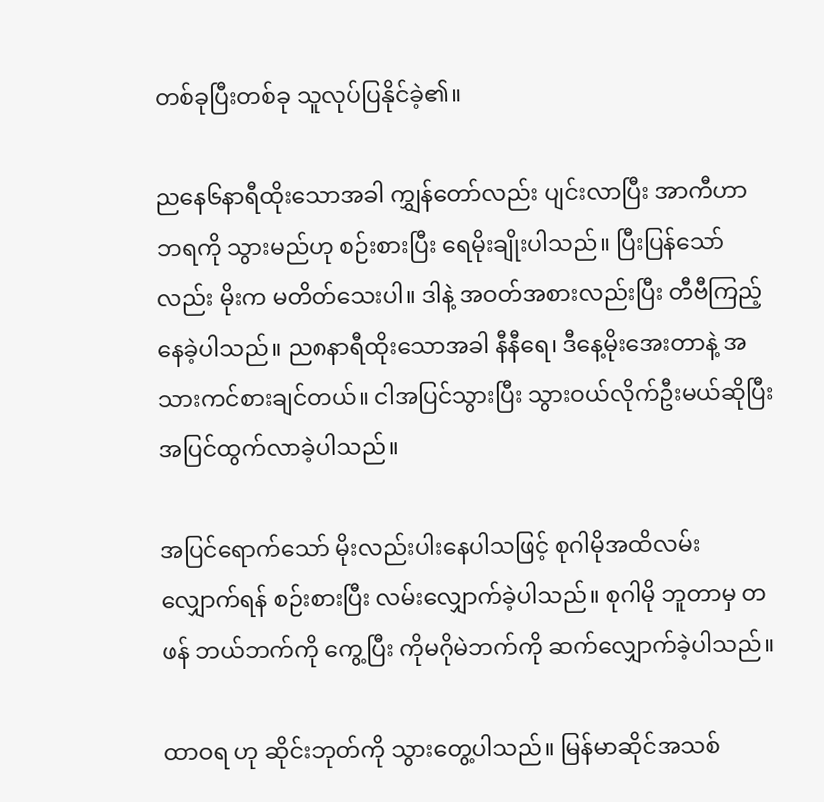တစ်ခုပြီးတစ်ခု သူလုပ်ပြနိုင်ခဲ့၏။

ညနေ၆နာရီထိုးသောအခါ ကျွှန်တော်လည်း ပျင်းလာပြီး အာကီဟာဘရကို သွားမည်ဟု စဉ်းစားပြီး ရေမိုးချိုးပါသည်။ ပြီးပြန်သော်လည်း မိုးက မတိတ်သေးပါ။ ဒါနဲ့ အဝတ်အစားလည်းပြီး တီဗီကြည့်နေခဲ့ပါသည်။ ည၈နာရီထိုးသောအခါ နီနီရေ၊ ဒီနေ့မိုးအေးတာနဲ့ အသားကင်စားချင်တယ်။ ငါအပြင်သွားပြီး သွားဝယ်လိုက်ဦးမယ်ဆိုပြီး အပြင်ထွက်လာခဲ့ပါသည်။

အပြင်ရောက်သော် မိုးလည်းပါးနေပါသဖြင့် စုဂါမိုအထိလမ်းလျှောက်ရန် စဉ်းစားပြီး လမ်းလျှောက်ခဲ့ပါသည်။ စုဂါမို ဘူတာမှ တဖန် ဘယ်ဘက်ကို ကွေ့ပြီး ကိုမဂိုမဲဘက်ကို ဆက်လျှောက်ခဲ့ပါသည်။

ထာဝရ ဟု ဆိုင်းဘုတ်ကို သွားတွေ့ပါသည်။ မြန်မာဆိုင်အသစ်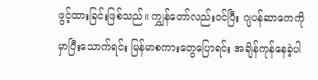ဖွင့်ထားခြင်းဖြစ်သည်။ ကျွှန်တော်လည်းဝင်ပြီး ဂျပန်ဆာကေကို မှာပြီးသောက်ရင်း မြန်မာစကားတွေပြောရင်း အချိန်ကုန်နေခဲ့ပါ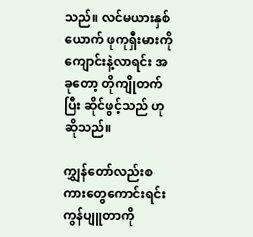သည်။ လင်မယားနှစ်ယောက် ဖုကုရှီးမားကို ကျောင်းနဲ့လာရင်း အခုတော့ တိုကျိုတက်ပြီး ဆိုင်ဖွင့်သည် ဟုဆိုသည်။

ကျွှန်တော်လည်းစကားတွေကောင်းရင်း ကွန်ပျူတာကို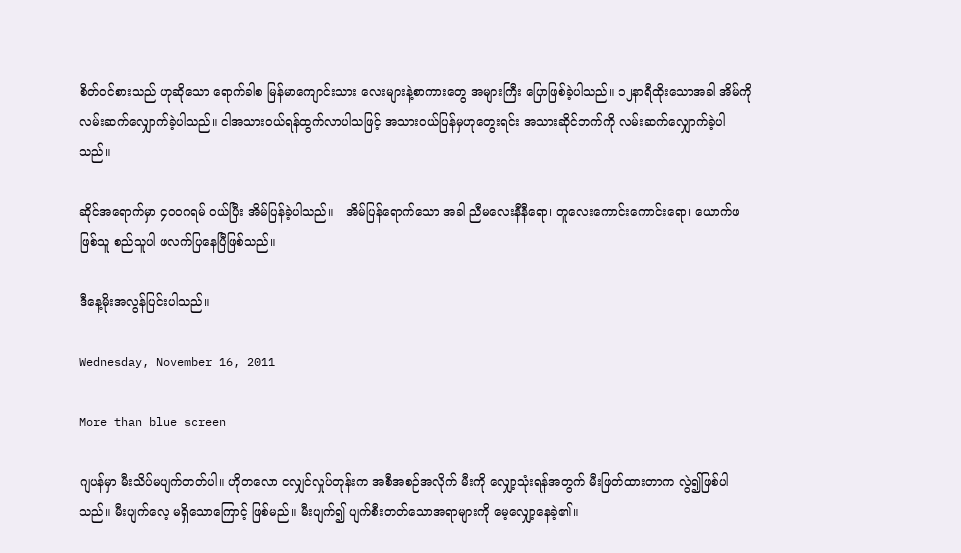စိတ်ဝင်စားသည် ဟုဆိုသော ရောက်ခါစ မြန်မာကျောင်းသား လေးများနဲ့စာကားတွေ အများကြီး ပြောဖြစ်ခဲ့ပါသည်။ ၁၂နာရီထိုးသောအခါ အိမ်ကို လမ်းဆက်လျှောက်ခဲ့ပါသည်။ ငါအသားဝယ်ရန်ထွက်လာပါသဖြင့် အသားဝယ်ပြန်မှဟုတွေးရင်း အသားဆိုင်ဘက်ကို လမ်းဆက်လျှောက်ခဲ့ပါသည်။

ဆိုင်အရောက်မှာ ၄၀၀ဂရမ် ဝယ်ပြီး အိမ်ပြန်ခဲ့ပါသည်။   အိမ်ပြန်ရောက်သော အခါ ညီမလေးနီနီရော၊ တူလေးကောင်းကောင်းရော၊ ယောက်ဖဖြစ်သူ စည်သူပါ ဖလက်ပြနေပြီဖြစ်သည်။

ဒီနေ့မိုးအလွန်ပြင်းပါသည်။

Wednesday, November 16, 2011

More than blue screen

ဂျပန်မှာ မီးသိပ်မပျက်တတ်ပါ။ ဟိုတလော ငလျှင်လှုပ်တုန်းက အစီအစဉ်အလိုက် မီးကို လျှော့သုံးရန်အတွက် မီးဖြတ်ထားတာက လွဲ၍ဖြစ်ပါသည်။ မီးပျက်လေ့ မရှိသောကြောင့် ဖြစ်မည်။ မီးပျက်၍ ပျက်စီးတတ်သောအရာများကို မေ့လျှော့နေခဲ့၏။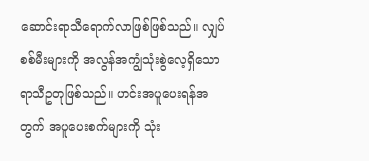ဆောင်းရာသီရောက်လာဖြစ်ဖြစ်သည်။ လျှပ်စစ်မီးများကို အလွန်အကျွံသုံးစွဲလေ့ရှိသော ရာသီဥတုဖြစ်သည်။ ဟင်းအပူပေးရန်အတွက် အပူပေးစက်များကို သုံး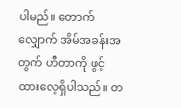ပါမည်။ တောက်လျှောက် အိမ်အခန်းအတွက် ဟီတာကို ဖွင့်ထားလေ့ရှိပါသည်။ တ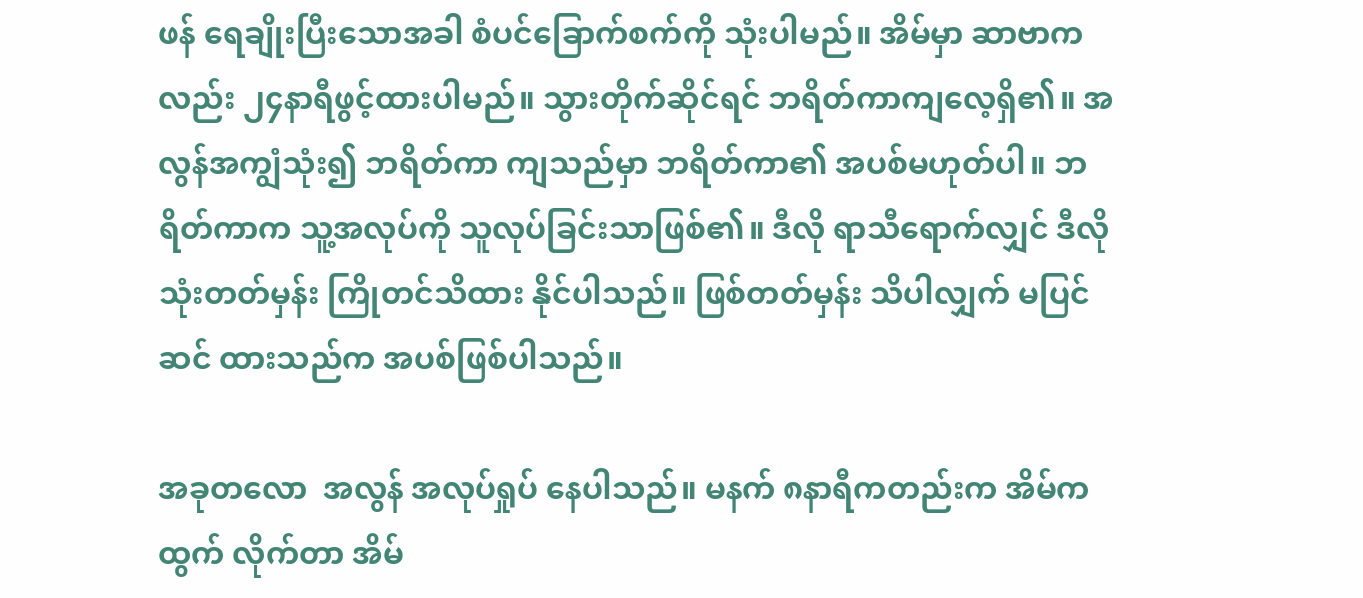ဖန် ရေချိုးပြီးသောအခါ စံပင်ခြောက်စက်ကို သုံးပါမည်။ အိမ်မှာ ဆာဗာကလည်း ၂၄နာရီဖွင့်ထားပါမည်။ သွားတိုက်ဆိုင်ရင် ဘရိတ်ကာကျလေ့ရှိ၏။ အလွန်အကျွံသုံး၍ ဘရိတ်ကာ ကျသည်မှာ ဘရိတ်ကာ၏ အပစ်မဟုတ်ပါ။ ဘရိတ်ကာက သူ့အလုပ်ကို သူလုပ်ခြင်းသာဖြစ်၏။ ဒီလို ရာသီရောက်လျှင် ဒီလို သုံးတတ်မှန်း ကြိုတင်သိထား နိုင်ပါသည်။ ဖြစ်တတ်မှန်း သိပါလျှက် မပြင်ဆင် ထားသည်က အပစ်ဖြစ်ပါသည်။

အခုတလော  အလွန် အလုပ်ရှုပ် နေပါသည်။ မနက် ၈နာရီကတည်းက အိမ်ကထွက် လိုက်တာ အိမ်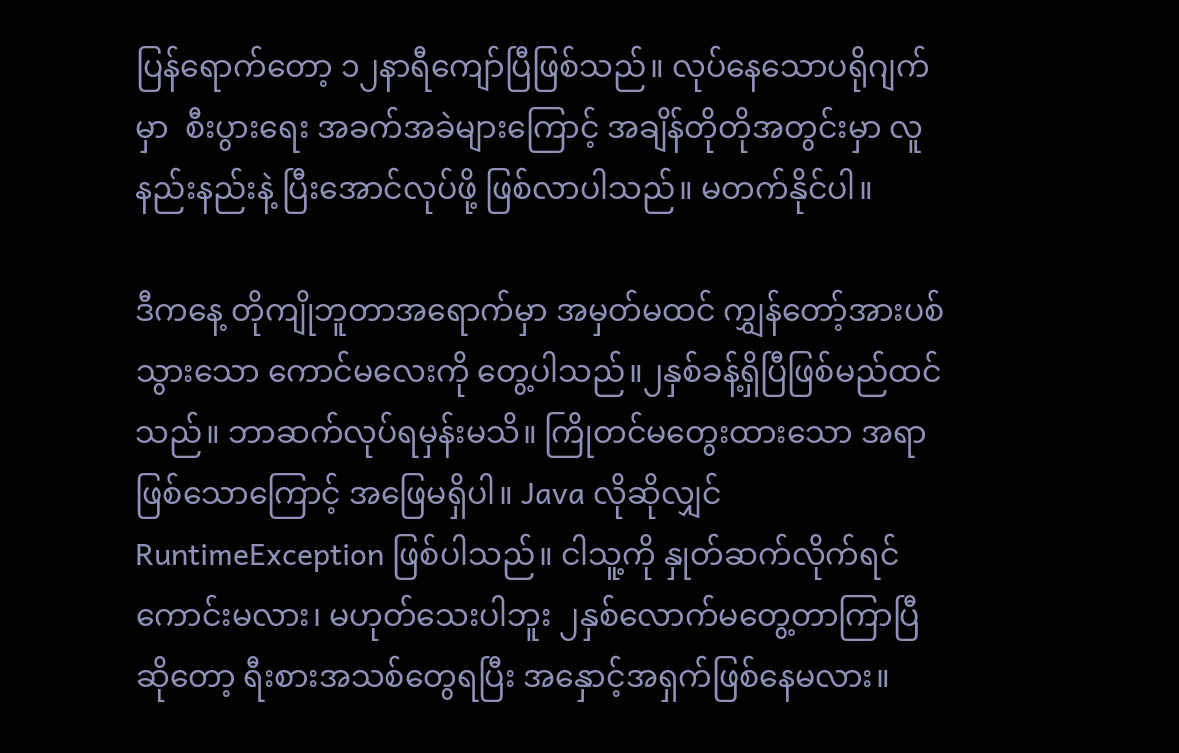ပြန်ရောက်တော့ ၁၂နာရီကျော်ပြီဖြစ်သည်။ လုပ်နေသောပရိုဂျက်မှာ  စီးပွားရေး အခက်အခဲများကြောင့် အချိန်တိုတိုအတွင်းမှာ လူနည်းနည်းနဲ့ ပြီးအောင်လုပ်ဖို့ ဖြစ်လာပါသည်။ မတက်နိုင်ပါ။

ဒီကနေ့ တိုကျိုဘူတာအရောက်မှာ အမှတ်မထင် ကျွှန်တော့်အားပစ်သွားသော ကောင်မလေးကို တွေ့ပါသည်။၂နှစ်ခန့်ရှိပြီဖြစ်မည်ထင်သည်။ ဘာဆက်လုပ်ရမှန်းမသိ။ ကြိုတင်မတွေးထားသော အရာဖြစ်သောကြောင့် အဖြေမရှိပါ။ Java လိုဆိုလျှင် RuntimeException ဖြစ်ပါသည်။ ငါသူ့ကို နှုတ်ဆက်လိုက်ရင်ကောင်းမလား၊ မဟုတ်သေးပါဘူး ၂နှစ်လောက်မတွေ့တာကြာပြီဆိုတော့ ရီးစားအသစ်တွေရပြီး အနှောင့်အရှက်ဖြစ်နေမလား။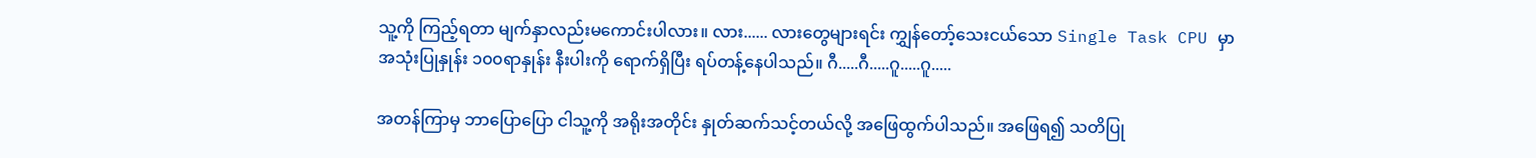သူ့ကို ကြည့်ရတာ မျက်နှာလည်းမကောင်းပါလား။ လား...... လားတွေများရင်း ကျွှန်တော့်သေးငယ်သော Single Task CPU မှာ အသုံးပြုနှုန်း ၁၀၀ရာနှုန်း နီးပါးကို ရောက်ရှိပြီး ရပ်တန့်နေပါသည်။ ဂီ.....ဂီ.....ဂူ.....ဂူ.....

အတန်ကြာမှ ဘာပြောပြော ငါသူ့ကို အရိုးအတိုင်း နှုတ်ဆက်သင့်တယ်လို့ အဖြေထွက်ပါသည်။ အဖြေရ၍ သတိပြု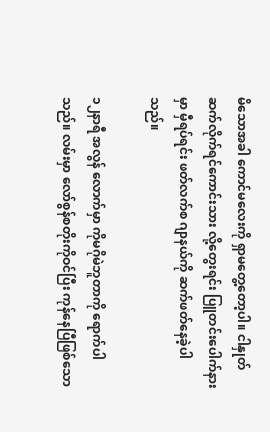မိသောအခါ ကောင်မလေးကို ရှာမတွေ့တော့ပါ။ ငါနှုတ်ဆက်လိုက်ရင်ကောင်းသား လို့တွေးရင်း ပြူတင်းပေါက်နားမှာ မှီရပ်ရင်း ဖတ်လက်စ ဂျာနယ်ကို ဆက်ဖတ်နေခဲ့ပါသည်။

၁၂နာရီ အလွန် လောက်မှာ ကိုမဂိုမဲဘူတာကို ရောက်ပါသည်။ လမ်းမှာ လော်စွန်စတိုးကိုဝင်ပြီး ကုန်နေပြီဖြစ်သော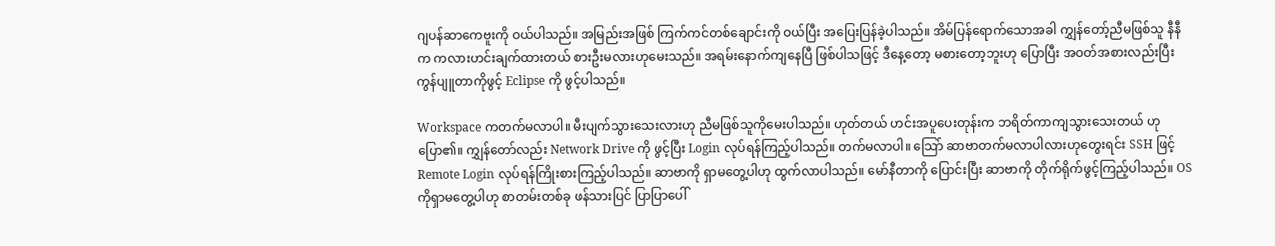ဂျပန်ဆာကေဗူးကို ဝယ်ပါသည်။ အမြည်းအဖြစ် ကြက်ကင်တစ်ချောင်းကို ဝယ်ပြီး အပြေးပြန်ခဲ့ပါသည်။ အိမ်ပြန်ရောက်သောအခါ ကျွှန်တော့်ညီမဖြစ်သူ နီနီက ကလားဟင်းချက်ထားတယ် စားဦးမလားဟုမေးသည်။ အရမ်းနောက်ကျနေပြီ ဖြစ်ပါသဖြင့် ဒီနေ့တော့ မစားတော့ဘူးဟု ပြောပြီး အဝတ်အစားလည်းပြီး ကွန်ပျူတာကိုဖွင့် Eclipse ကို ဖွင့်ပါသည်။

Workspace ကတက်မလာပါ။ မီးပျက်သွားသေးလားဟု ညီမဖြစ်သူကိုမေးပါသည်။ ဟုတ်တယ် ဟင်းအပူပေးတုန်းက ဘရိတ်ကာကျသွားသေးတယ် ဟုပြော၏။ ကျွှန်တော်လည်း Network Drive ကို ဖွင့်ပြီး Login လုပ်ရန်ကြည့်ပါသည်။ တက်မလာပါ။ သြော် ဆာဗာတက်မလာပါလားဟုတွေးရင်း SSH ဖြင့်  Remote Login လုပ်ရန်ကြိုးစားကြည့်ပါသည်။ ဆာဗာကို ရှာမတွေ့ပါဟု ထွက်လာပါသည်။ မော်နီတာကို ပြောင်းပြီး ဆာဗာကို တိုက်ရိုက်ဖွင့်ကြည့်ပါသည်။ OS ကိုရှာမတွေ့ပါဟု စာတမ်းတစ်ခု ဖန်သားပြင် ပြာပြာပေါ်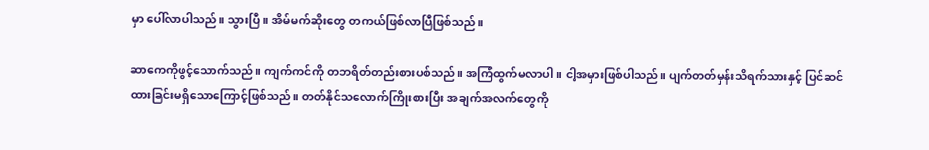မှာ ပေါ်လာပါသည်။ သွားပြီ။ အိမ်မက်ဆိုးတွေ တကယ်ဖြစ်လာပြီဖြစ်သည်။

ဆာကေကိုဖွင့်သောက်သည်။ ကျက်ကင်ကို တဘရိတ်တည်းစားပစ်သည်။ အကြံထွက်မလာပါ။ ငါ့အမှားဖြစ်ပါသည်။ ပျက်တတ်မှန်းသိရက်သားနှင့် ပြင်ဆင်ထားခြင်းမရှိသောကြောင့်ဖြစ်သည်။ တတ်နိုင်သလောက်ကြိုးစားပြီး အချက်အလက်တွေကို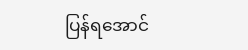ပြန်ရအောင်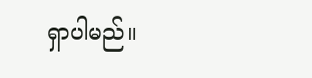ရှာပါမည်။